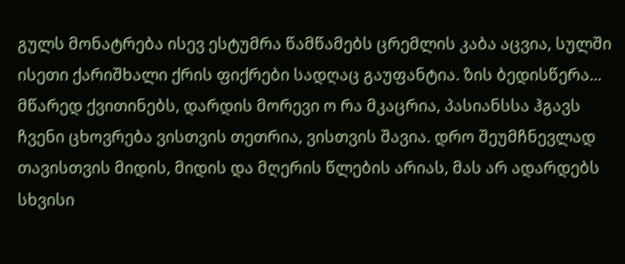გულს მონატრება ისევ ესტუმრა წამწამებს ცრემლის კაბა აცვია, სულში ისეთი ქარიშხალი ქრის ფიქრები სადღაც გაუფანტია. ზის ბედისწერა... მწარედ ქვითინებს, დარდის მორევი ო რა მკაცრია, პასიანსსა ჰგავს ჩვენი ცხოვრება ვისთვის თეთრია, ვისთვის შავია. დრო შეუმჩნევლად თავისთვის მიდის, მიდის და მღერის წლების არიას, მას არ ადარდებს სხვისი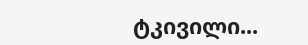ტკივილი...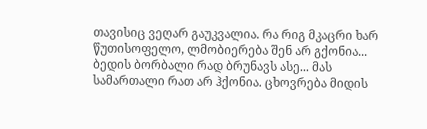თავისიც ვეღარ გაუკვალია. რა რიგ მკაცრი ხარ წუთისოფელო, ლმობიერება შენ არ გქონია... ბედის ბორბალი რად ბრუნავს ასე... მას სამართალი რათ არ ჰქონია. ცხოვრება მიდის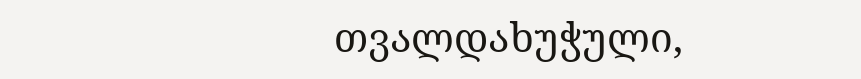თვალდახუჭული,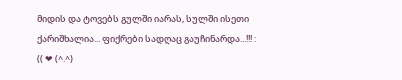მიდის და ტოვებს გულში იარას, სულში ისეთი ქარიშხალია... ფიქრები სადღაც გაუჩინარდა...!!! : (( ❤ (^.^)